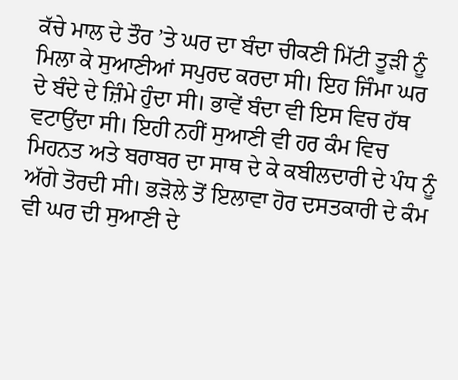ਕੱਚੇ ਮਾਲ ਦੇ ਤੌਰ ’ਤੇ ਘਰ ਦਾ ਬੰਦਾ ਚੀਕਣੀ ਮਿੱਟੀ ਤੂੜੀ ਨੂੰ ਮਿਲਾ ਕੇ ਸੁਆਣੀਆਂ ਸਪੁਰਦ ਕਰਦਾ ਸੀ। ਇਹ ਜਿੰਮਾ ਘਰ ਦੇ ਬੰਦੇ ਦੇ ਜ਼ਿੰਮੇ ਹੁੰਦਾ ਸੀ। ਭਾਵੇਂ ਬੰਦਾ ਵੀ ਇਸ ਵਿਚ ਹੱਥ ਵਟਾਉਂਦਾ ਸੀ। ਇਹੀ ਨਹੀਂ ਸੁਆਣੀ ਵੀ ਹਰ ਕੰਮ ਵਿਚ ਮਿਹਨਤ ਅਤੇ ਬਰਾਬਰ ਦਾ ਸਾਥ ਦੇ ਕੇ ਕਬੀਲਦਾਰੀ ਦੇ ਪੰਧ ਨੂੰ ਅੱਗੇ ਤੋਰਦੀ ਸੀ। ਭੜੋਲੇ ਤੋਂ ਇਲਾਵਾ ਹੋਰ ਦਸਤਕਾਰੀ ਦੇ ਕੰਮ ਵੀ ਘਰ ਦੀ ਸੁਆਣੀ ਦੇ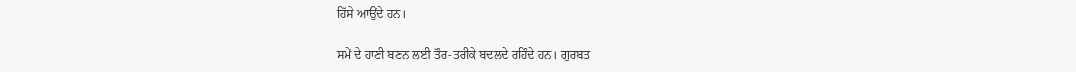ਹਿੱਸੇ ਆਉਂਦੇ ਹਨ।

ਸਮੇਂ ਦੇ ਹਾਣੀ ਬਣਨ ਲਈ ਤੌਰ-ਤਰੀਕੇ ਬਦਲਦੇ ਰਹਿੰਦੇ ਹਨ। ਗੁਰਬਤ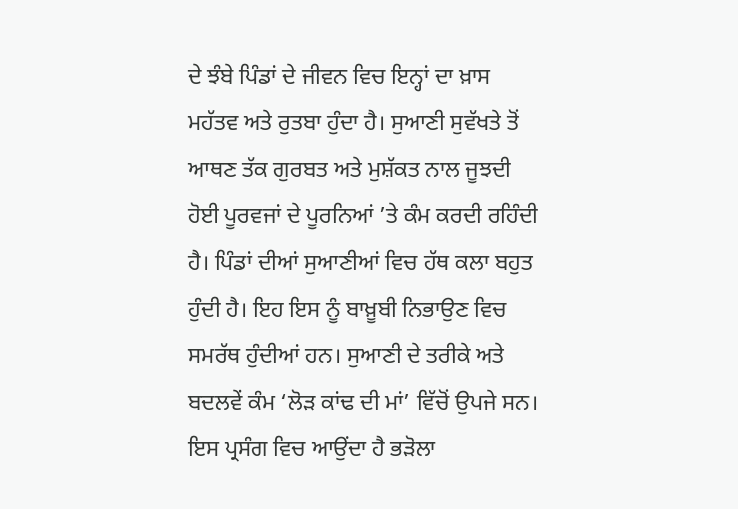ਦੇ ਝੰਬੇ ਪਿੰਡਾਂ ਦੇ ਜੀਵਨ ਵਿਚ ਇਨ੍ਹਾਂ ਦਾ ਖ਼ਾਸ ਮਹੱਤਵ ਅਤੇ ਰੁਤਬਾ ਹੁੰਦਾ ਹੈ। ਸੁਆਣੀ ਸੁਵੱਖਤੇ ਤੋਂ ਆਥਣ ਤੱਕ ਗੁਰਬਤ ਅਤੇ ਮੁਸ਼ੱਕਤ ਨਾਲ ਜੂਝਦੀ ਹੋਈ ਪੂਰਵਜਾਂ ਦੇ ਪੂਰਨਿਆਂ ’ਤੇ ਕੰਮ ਕਰਦੀ ਰਹਿੰਦੀ ਹੈ। ਪਿੰਡਾਂ ਦੀਆਂ ਸੁਆਣੀਆਂ ਵਿਚ ਹੱਥ ਕਲਾ ਬਹੁਤ ਹੁੰਦੀ ਹੈ। ਇਹ ਇਸ ਨੂੰ ਬਾਖ਼ੂਬੀ ਨਿਭਾਉਣ ਵਿਚ ਸਮਰੱਥ ਹੁੰਦੀਆਂ ਹਨ। ਸੁਆਣੀ ਦੇ ਤਰੀਕੇ ਅਤੇ ਬਦਲਵੇਂ ਕੰਮ ‘ਲੋੜ ਕਾਂਢ ਦੀ ਮਾਂ’ ਵਿੱਚੋਂ ਉਪਜੇ ਸਨ। ਇਸ ਪ੍ਰਸੰਗ ਵਿਚ ਆਉਂਦਾ ਹੈ ਭੜੋਲਾ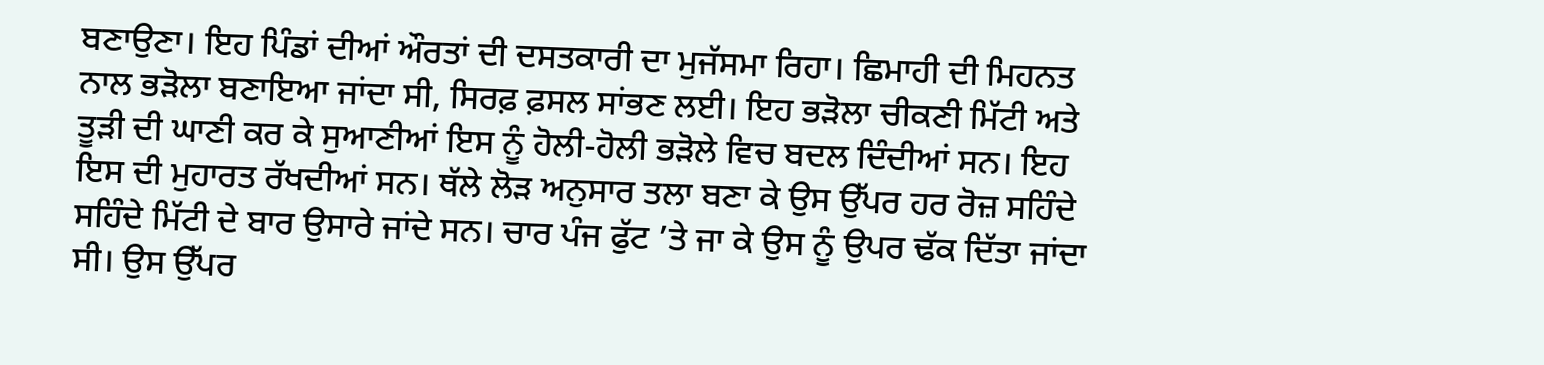ਬਣਾਉਣਾ। ਇਹ ਪਿੰਡਾਂ ਦੀਆਂ ਔਰਤਾਂ ਦੀ ਦਸਤਕਾਰੀ ਦਾ ਮੁਜੱਸਮਾ ਰਿਹਾ। ਛਿਮਾਹੀ ਦੀ ਮਿਹਨਤ ਨਾਲ ਭੜੋਲਾ ਬਣਾਇਆ ਜਾਂਦਾ ਸੀ, ਸਿਰਫ਼ ਫ਼ਸਲ ਸਾਂਭਣ ਲਈ। ਇਹ ਭੜੋਲਾ ਚੀਕਣੀ ਮਿੱਟੀ ਅਤੇ ਤੂੜੀ ਦੀ ਘਾਣੀ ਕਰ ਕੇ ਸੁਆਣੀਆਂ ਇਸ ਨੂੰ ਹੋਲੀ-ਹੋਲੀ ਭੜੋਲੇ ਵਿਚ ਬਦਲ ਦਿੰਦੀਆਂ ਸਨ। ਇਹ ਇਸ ਦੀ ਮੁਹਾਰਤ ਰੱਖਦੀਆਂ ਸਨ। ਥੱਲੇ ਲੋੜ ਅਨੁਸਾਰ ਤਲਾ ਬਣਾ ਕੇ ਉਸ ਉੱਪਰ ਹਰ ਰੋਜ਼ ਸਹਿੰਦੇ ਸਹਿੰਦੇ ਮਿੱਟੀ ਦੇ ਬਾਰ ਉਸਾਰੇ ਜਾਂਦੇ ਸਨ। ਚਾਰ ਪੰਜ ਫੁੱਟ ’ਤੇ ਜਾ ਕੇ ਉਸ ਨੂੰ ਉਪਰ ਢੱਕ ਦਿੱਤਾ ਜਾਂਦਾ ਸੀ। ਉਸ ਉੱਪਰ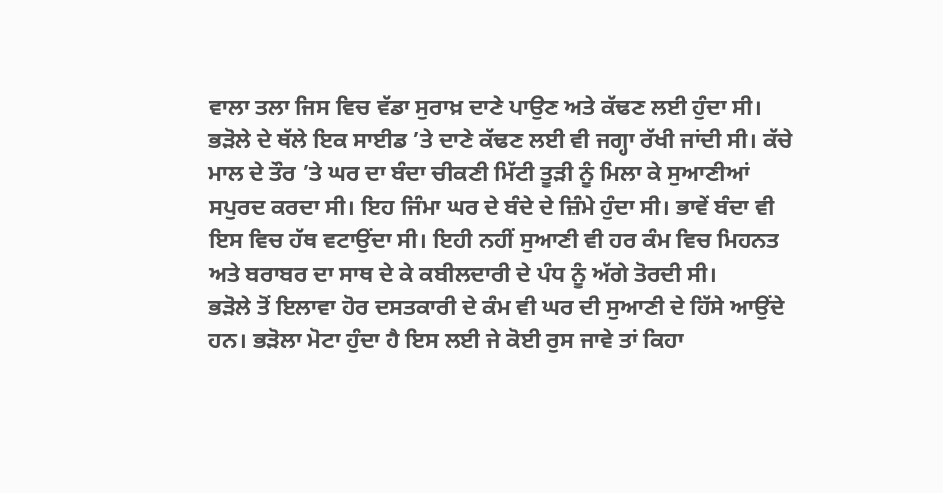ਵਾਲਾ ਤਲਾ ਜਿਸ ਵਿਚ ਵੱਡਾ ਸੁਰਾਖ਼ ਦਾਣੇ ਪਾਉਣ ਅਤੇ ਕੱਢਣ ਲਈ ਹੁੰਦਾ ਸੀ। ਭੜੋਲੇ ਦੇ ਥੱਲੇ ਇਕ ਸਾਈਡ ’ਤੇ ਦਾਣੇ ਕੱਢਣ ਲਈ ਵੀ ਜਗ੍ਹਾ ਰੱਖੀ ਜਾਂਦੀ ਸੀ। ਕੱਚੇ ਮਾਲ ਦੇ ਤੌਰ ’ਤੇ ਘਰ ਦਾ ਬੰਦਾ ਚੀਕਣੀ ਮਿੱਟੀ ਤੂੜੀ ਨੂੰ ਮਿਲਾ ਕੇ ਸੁਆਣੀਆਂ ਸਪੁਰਦ ਕਰਦਾ ਸੀ। ਇਹ ਜਿੰਮਾ ਘਰ ਦੇ ਬੰਦੇ ਦੇ ਜ਼ਿੰਮੇ ਹੁੰਦਾ ਸੀ। ਭਾਵੇਂ ਬੰਦਾ ਵੀ ਇਸ ਵਿਚ ਹੱਥ ਵਟਾਉਂਦਾ ਸੀ। ਇਹੀ ਨਹੀਂ ਸੁਆਣੀ ਵੀ ਹਰ ਕੰਮ ਵਿਚ ਮਿਹਨਤ ਅਤੇ ਬਰਾਬਰ ਦਾ ਸਾਥ ਦੇ ਕੇ ਕਬੀਲਦਾਰੀ ਦੇ ਪੰਧ ਨੂੰ ਅੱਗੇ ਤੋਰਦੀ ਸੀ।
ਭੜੋਲੇ ਤੋਂ ਇਲਾਵਾ ਹੋਰ ਦਸਤਕਾਰੀ ਦੇ ਕੰਮ ਵੀ ਘਰ ਦੀ ਸੁਆਣੀ ਦੇ ਹਿੱਸੇ ਆਉਂਦੇ ਹਨ। ਭੜੋਲਾ ਮੋਟਾ ਹੁੰਦਾ ਹੈ ਇਸ ਲਈ ਜੇ ਕੋਈ ਰੁਸ ਜਾਵੇ ਤਾਂ ਕਿਹਾ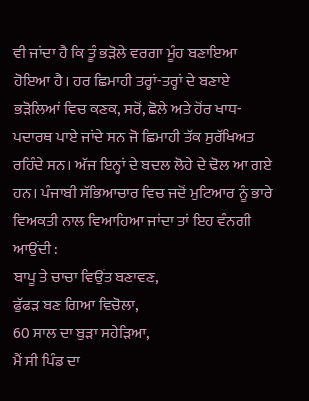ਵੀ ਜਾਂਦਾ ਹੈ ਕਿ ਤੂੰ ਭੜੋਲੇ ਵਰਗਾ ਮੂੰਹ ਬਣਾਇਆ ਹੋਇਆ ਹੈ। ਹਰ ਛਿਮਾਹੀ ਤਰ੍ਹਾਂ-ਤਰ੍ਹਾਂ ਦੇ ਬਣਾਏ ਭੜੋਲਿਆਂ ਵਿਚ ਕਣਕ, ਸਰੋਂ, ਛੋਲੇ ਅਤੇ ਹੋਂਰ ਖਾਧ-ਪਦਾਰਥ ਪਾਏ ਜਾਂਦੇ ਸਨ ਜੋ ਛਿਮਾਹੀ ਤੱਕ ਸੁਰੱਖਿਅਤ ਰਹਿੰਦੇ ਸਨ। ਅੱਜ ਇਨ੍ਹਾਂ ਦੇ ਬਦਲ ਲੋਹੇ ਦੇ ਢੋਲ ਆ ਗਏ ਹਨ। ਪੰਜਾਬੀ ਸੱਭਿਆਚਾਰ ਵਿਚ ਜਦੋਂ ਮੁਟਿਆਰ ਨੂੰ ਭਾਰੇ ਵਿਅਕਤੀ ਨਾਲ ਵਿਆਹਿਆ ਜਾਂਦਾ ਤਾਂ ਇਹ ਵੰਨਗੀ ਆਉਂਦੀ :
ਬਾਪੂ ਤੇ ਚਾਚਾ ਵਿਉਂਤ ਬਣਾਵਣ,
ਫੁੱਫੜ ਬਣ ਗਿਆ ਵਿਚੋਲਾ,
60 ਸਾਲ ਦਾ ਬੁੜਾ ਸਹੇੜਿਆ,
ਮੈਂ ਸੀ ਪਿੰਡ ਦਾ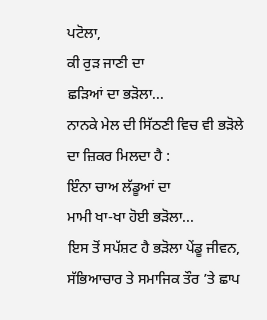ਪਟੋਲਾ,
ਕੀ ਰੁੜ ਜਾਣੀ ਦਾ
ਛੜਿਆਂ ਦਾ ਭੜੋਲਾ...
ਨਾਨਕੇ ਮੇਲ ਦੀ ਸਿੱਠਣੀ ਵਿਚ ਵੀ ਭੜੋਲੇ ਦਾ ਜ਼ਿਕਰ ਮਿਲਦਾ ਹੈ :
ਇੰਨਾ ਚਾਅ ਲੱਡੂਆਂ ਦਾ
ਮਾਮੀ ਖਾ-ਖਾ ਹੋਈ ਭੜੋਲਾ...
ਇਸ ਤੋਂ ਸਪੱਸ਼ਟ ਹੈ ਭੜੋਲਾ ਪੇਂਡੂ ਜੀਵਨ, ਸੱਭਿਆਚਾਰ ਤੇ ਸਮਾਜਿਕ ਤੌਰ ’ਤੇ ਛਾਪ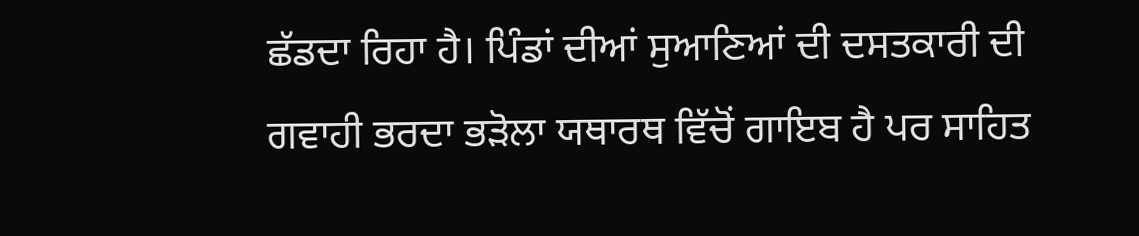ਛੱਡਦਾ ਰਿਹਾ ਹੈ। ਪਿੰਡਾਂ ਦੀਆਂ ਸੁਆਣਿਆਂ ਦੀ ਦਸਤਕਾਰੀ ਦੀ ਗਵਾਹੀ ਭਰਦਾ ਭੜੋਲਾ ਯਥਾਰਥ ਵਿੱਚੋਂ ਗਾਇਬ ਹੈ ਪਰ ਸਾਹਿਤ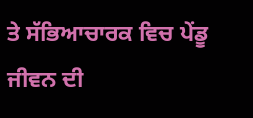ਤੇ ਸੱਭਿਆਚਾਰਕ ਵਿਚ ਪੇਂਡੂ ਜੀਵਨ ਦੀ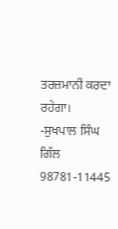ਤਰਜ਼ਮਾਨੀ ਕਰਦਾ ਰਹੇਗਾ।
-ਸੁਖਪਾਲ ਸਿੰਘ ਗਿੱਲ
98781-11445